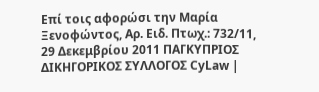Επί τοις αφορώσι την Μαρία Ξενοφώντος, Αρ. Ειδ. Πτωχ.: 732/11, 29 Δεκεμβρίου 2011 ΠΑΓΚΥΠΡΙΟΣ ΔΙΚΗΓΟΡΙΚΟΣ ΣΥΛΛΟΓΟΣ CyLaw |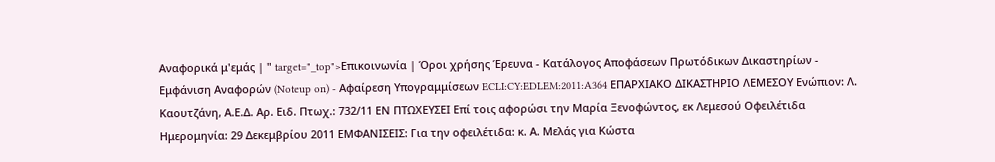Αναφορικά μ'εμάς | " target="_top">Επικοινωνία | Όροι χρήσης Έρευνα - Κατάλογος Αποφάσεων Πρωτόδικων Δικαστηρίων - Εμφάνιση Αναφορών (Noteup on) - Αφαίρεση Υπογραμμίσεων ECLI:CY:EDLEM:2011:A364 ΕΠΑΡΧΙΑΚΟ ΔΙΚΑΣΤΗΡΙΟ ΛΕΜΕΣΟΥ Ενώπιον: Λ. Καουτζάνη, Α.Ε.Δ. Αρ. Ειδ. Πτωχ.: 732/11 ΕΝ ΠΤΩΧΕΥΣΕΙ Επί τοις αφορώσι την Μαρία Ξενοφώντος, εκ Λεμεσού Οφειλέτιδα Ημερομηνία: 29 Δεκεμβρίου 2011 ΕΜΦΑΝΙΣΕΙΣ: Για την οφειλέτιδα: κ. Α. Μελάς για Κώστα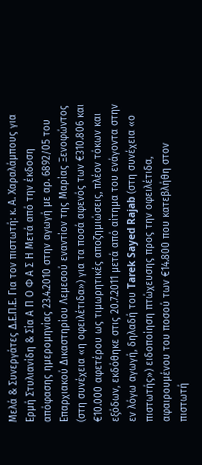Μελά & Συνεργάτες Δ.Ε.Π.Ε. Για τον πιστωτή: κ. Α. Χαραλάμπους για Ερμή Στυλιανίδη & Σία Α Π Ο Φ Α Σ Η Μετά από την έκδοση απόφασης ημερομηνίας 23.4.2010 στην αγωγή με αρ. 6892/05 του Επαρχιακού Δικαστηρίου Λεμεσού εναντίον της Μαρίας Ξενοφώντος (στη συνέχεια «η οφειλέτιδα») για τα ποσά αφενός των €310.806 και €10.000 αφετέρου ως τιμωρητικές αποζημιώσεις, πλέον τόκων και εξόδων, εκδόθηκε στις 20.7.2011 μετά από αίτημα του ενάγοντα στην εν λόγω αγωγή, δηλαδή του Tarek Sayed Rajab (στη συνέχεια «ο πιστωτής») ειδοποίηση πτώχευσης προς την οφειλέτιδα, αφαιρουμένου του ποσού των €14.800 που κατεβλήθη στον πιστωτή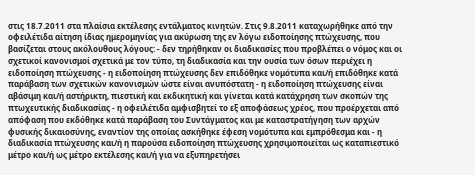στις 18.7.2011 στα πλαίσια εκτέλεσης εντάλματος κινητών. Στις 9.8.2011 καταχωρήθηκε από την οφειλέτιδα αίτηση ίδιας ημερομηνίας για ακύρωση της εν λόγω ειδοποίησης πτώχευσης, που βασίζεται στους ακόλουθους λόγους: - δεν τηρήθηκαν οι διαδικασίες που προβλέπει ο νόμος και οι σχετικοί κανονισμοί σχετικά με τον τύπο, τη διαδικασία και την ουσία των όσων περιέχει η ειδοποίηση πτώχευσης - η ειδοποίηση πτώχευσης δεν επιδόθηκε νομότυπα και/ή επιδόθηκε κατά παράβαση των σχετικών κανονισμών ώστε είναι ανυπόστατη - η ειδοποίηση πτώχευσης είναι αβάσιμη και/ή αστήρικτη, πιεστική και εκδικητική και γίνεται κατά κατάχρηση των σκοπών της πτωχευτικής διαδικασίας - η οφειλέτιδα αμφισβητεί το εξ αποφάσεως χρέος, που προέρχεται από απόφαση που εκδόθηκε κατά παράβαση του Συντάγματος και με καταστρατήγηση των αρχών φυσικής δικαιοσύνης, εναντίον της οποίας ασκήθηκε έφεση νομότυπα και εμπρόθεσμα και - η διαδικασία πτώχευσης και/ή η παρούσα ειδοποίηση πτώχευσης χρησιμοποιείται ως καταπιεστικό μέτρο και/ή ως μέτρο εκτέλεσης και/ή για να εξυπηρετήσει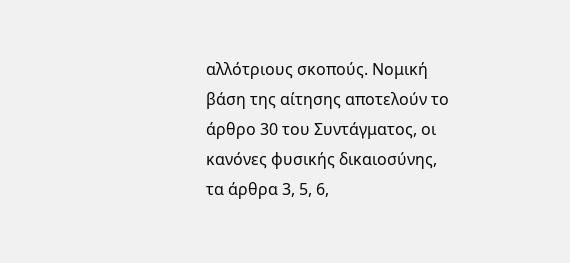αλλότριους σκοπούς. Νομική βάση της αίτησης αποτελούν το άρθρο 30 του Συντάγματος, οι κανόνες φυσικής δικαιοσύνης, τα άρθρα 3, 5, 6,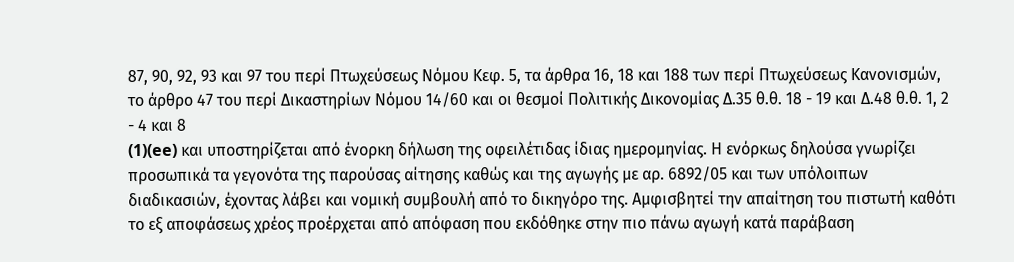87, 90, 92, 93 και 97 του περί Πτωχεύσεως Νόμου Κεφ. 5, τα άρθρα 16, 18 και 188 των περί Πτωχεύσεως Κανονισμών, το άρθρο 47 του περί Δικαστηρίων Νόμου 14/60 και οι θεσμοί Πολιτικής Δικονομίας Δ.35 θ.θ. 18 - 19 και Δ.48 θ.θ. 1, 2 - 4 και 8
(1)(ee) και υποστηρίζεται από ένορκη δήλωση της οφειλέτιδας ίδιας ημερομηνίας. Η ενόρκως δηλούσα γνωρίζει προσωπικά τα γεγονότα της παρούσας αίτησης καθώς και της αγωγής με αρ. 6892/05 και των υπόλοιπων διαδικασιών, έχοντας λάβει και νομική συμβουλή από το δικηγόρο της. Αμφισβητεί την απαίτηση του πιστωτή καθότι το εξ αποφάσεως χρέος προέρχεται από απόφαση που εκδόθηκε στην πιο πάνω αγωγή κατά παράβαση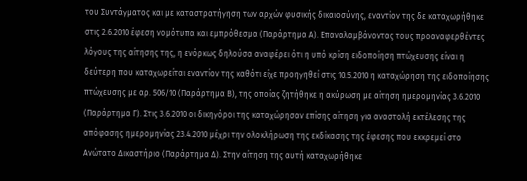του Συντάγματος και με καταστρατήγηση των αρχών φυσικής δικαιοσύνης, εναντίον της δε καταχωρήθηκε στις 2.6.2010 έφεση νομότυπα και εμπρόθεσμα (Παράρτημα Α). Επαναλαμβάνοντας τους προαναφερθέντες λόγους της αίτησης της, η ενόρκως δηλούσα αναφέρει ότι η υπό κρίση ειδοποίηση πτώχευσης είναι η δεύτερη που καταχωρείται εναντίον της καθότι είχε προηγηθεί στις 10.5.2010 η καταχώρηση της ειδοποίησης πτώχευσης με αρ. 506/10 (Παράρτημα Β), της οποίας ζητήθηκε η ακύρωση με αίτηση ημερομηνίας 3.6.2010 (Παράρτημα Γ). Στις 3.6.2010 οι δικηγόροι της καταχώρησαν επίσης αίτηση για αναστολή εκτέλεσης της απόφασης ημερομηνίας 23.4.2010 μέχρι την ολοκλήρωση της εκδίκασης της έφεσης που εκκρεμεί στο Ανώτατο Δικαστήριο (Παράρτημα Δ). Στην αίτηση της αυτή καταχωρήθηκε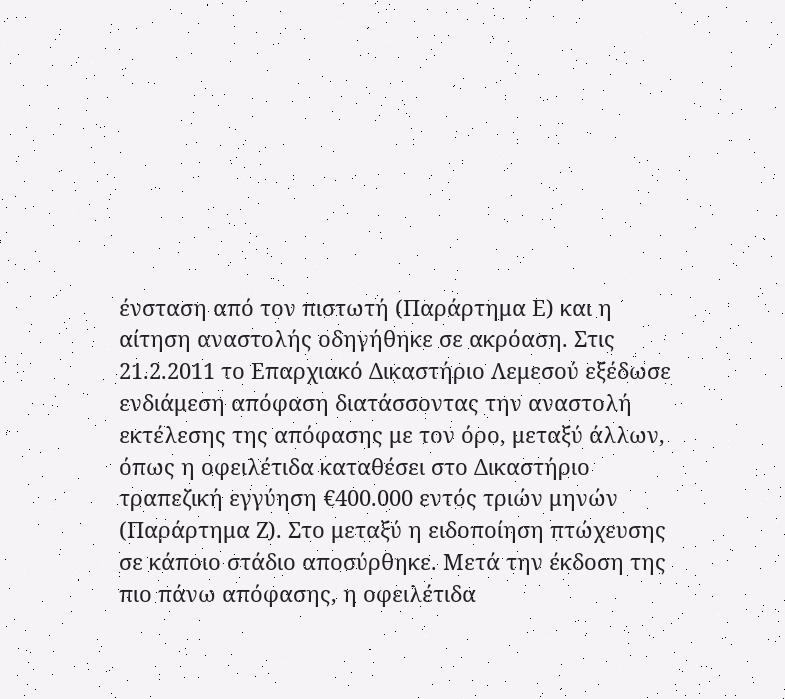ένσταση από τον πιστωτή (Παράρτημα Ε) και η αίτηση αναστολής οδηγήθηκε σε ακρόαση. Στις 21.2.2011 το Επαρχιακό Δικαστήριο Λεμεσού εξέδωσε ενδιάμεση απόφαση διατάσσοντας την αναστολή εκτέλεσης της απόφασης με τον όρο, μεταξύ άλλων, όπως η οφειλέτιδα καταθέσει στο Δικαστήριο τραπεζική εγγύηση €400.000 εντός τριών μηνών (Παράρτημα Ζ). Στο μεταξύ η ειδοποίηση πτώχευσης σε κάποιο στάδιο αποσύρθηκε. Μετά την έκδοση της πιο πάνω απόφασης, η οφειλέτιδα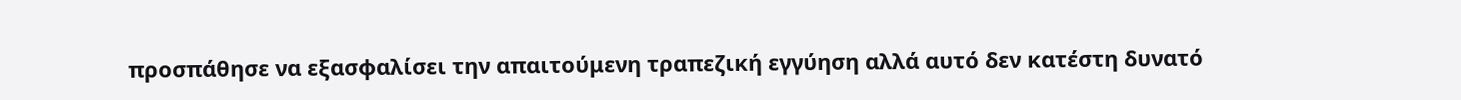προσπάθησε να εξασφαλίσει την απαιτούμενη τραπεζική εγγύηση αλλά αυτό δεν κατέστη δυνατό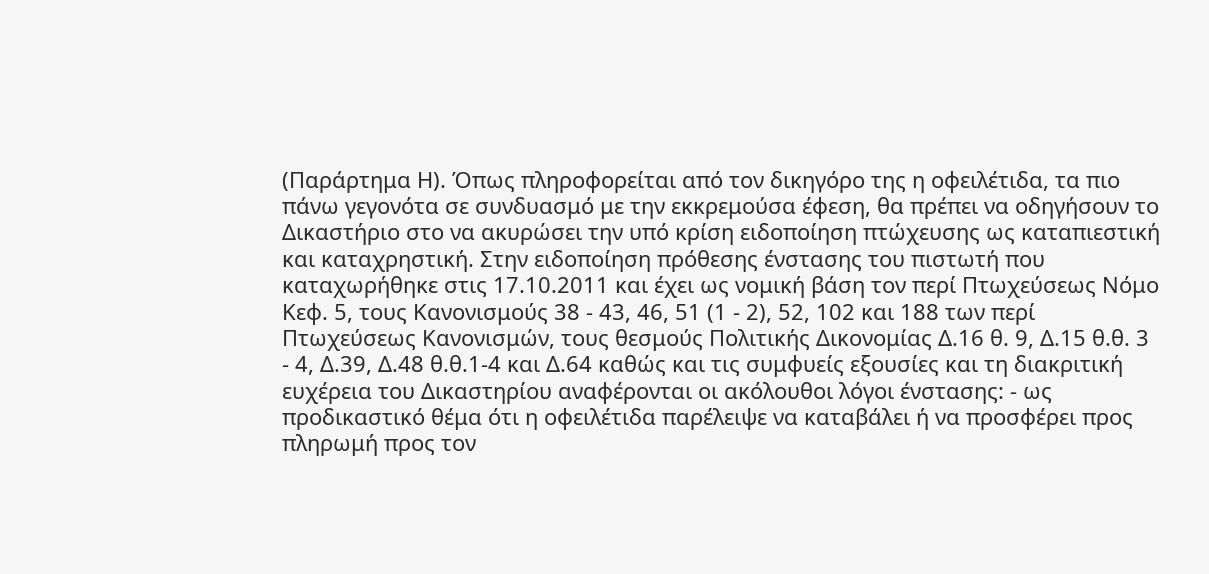(Παράρτημα Η). Όπως πληροφορείται από τον δικηγόρο της η οφειλέτιδα, τα πιο πάνω γεγονότα σε συνδυασμό με την εκκρεμούσα έφεση, θα πρέπει να οδηγήσουν το Δικαστήριο στο να ακυρώσει την υπό κρίση ειδοποίηση πτώχευσης ως καταπιεστική και καταχρηστική. Στην ειδοποίηση πρόθεσης ένστασης του πιστωτή που καταχωρήθηκε στις 17.10.2011 και έχει ως νομική βάση τον περί Πτωχεύσεως Νόμο Κεφ. 5, τους Κανονισμούς 38 - 43, 46, 51 (1 - 2), 52, 102 και 188 των περί Πτωχεύσεως Κανονισμών, τους θεσμούς Πολιτικής Δικονομίας Δ.16 θ. 9, Δ.15 θ.θ. 3 - 4, Δ.39, Δ.48 θ.θ.1-4 και Δ.64 καθώς και τις συμφυείς εξουσίες και τη διακριτική ευχέρεια του Δικαστηρίου αναφέρονται οι ακόλουθοι λόγοι ένστασης: - ως προδικαστικό θέμα ότι η οφειλέτιδα παρέλειψε να καταβάλει ή να προσφέρει προς πληρωμή προς τον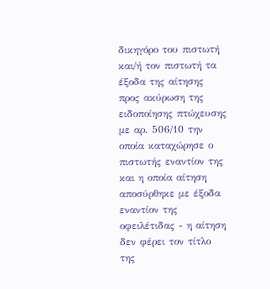δικηγόρο του πιστωτή και/ή τον πιστωτή τα έξοδα της αίτησης προς ακύρωση της ειδοποίησης πτώχευσης με αρ. 506/10 την οποία καταχώρησε ο πιστωτής εναντίον της και η οποία αίτηση αποσύρθηκε με έξοδα εναντίον της οφειλέτιδας - η αίτηση δεν φέρει τον τίτλο της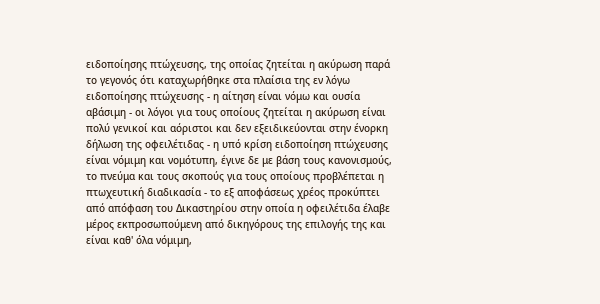ειδοποίησης πτώχευσης, της οποίας ζητείται η ακύρωση παρά το γεγονός ότι καταχωρήθηκε στα πλαίσια της εν λόγω ειδοποίησης πτώχευσης - η αίτηση είναι νόμω και ουσία αβάσιμη - οι λόγοι για τους οποίους ζητείται η ακύρωση είναι πολύ γενικοί και αόριστοι και δεν εξειδικεύονται στην ένορκη δήλωση της οφειλέτιδας - η υπό κρίση ειδοποίηση πτώχευσης είναι νόμιμη και νομότυπη, έγινε δε με βάση τους κανονισμούς, το πνεύμα και τους σκοπούς για τους οποίους προβλέπεται η πτωχευτική διαδικασία - το εξ αποφάσεως χρέος προκύπτει από απόφαση του Δικαστηρίου στην οποία η οφειλέτιδα έλαβε μέρος εκπροσωπούμενη από δικηγόρους της επιλογής της και είναι καθ' όλα νόμιμη,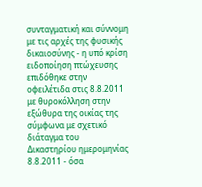συνταγματική και σύννομη με τις αρχές της φυσικής δικαιοσύνης - η υπό κρίση ειδοποίηση πτώχευσης επιδόθηκε στην οφειλέτιδα στις 8.8.2011 με θυροκόλληση στην εξώθυρα της οικίας της σύμφωνα με σχετικό διάταγμα του Δικαστηρίου ημερομηνίας 8.8.2011 - όσα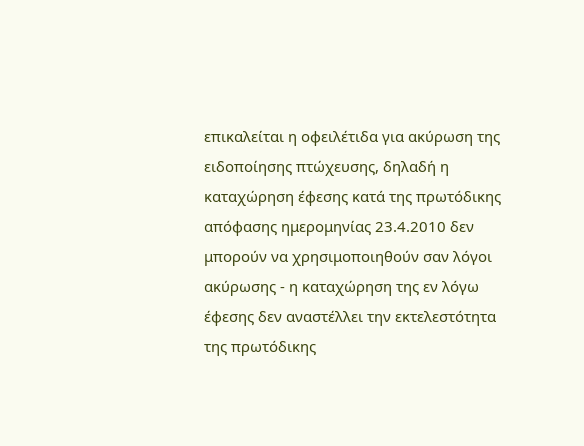επικαλείται η οφειλέτιδα για ακύρωση της ειδοποίησης πτώχευσης, δηλαδή η καταχώρηση έφεσης κατά της πρωτόδικης απόφασης ημερομηνίας 23.4.2010 δεν μπορούν να χρησιμοποιηθούν σαν λόγοι ακύρωσης - η καταχώρηση της εν λόγω έφεσης δεν αναστέλλει την εκτελεστότητα της πρωτόδικης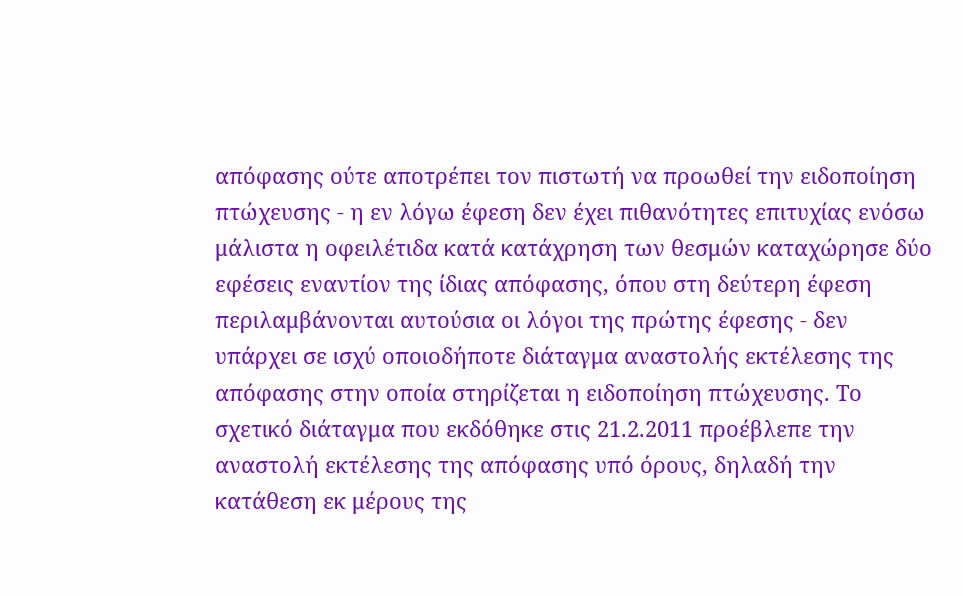απόφασης ούτε αποτρέπει τον πιστωτή να προωθεί την ειδοποίηση πτώχευσης - η εν λόγω έφεση δεν έχει πιθανότητες επιτυχίας ενόσω μάλιστα η οφειλέτιδα κατά κατάχρηση των θεσμών καταχώρησε δύο εφέσεις εναντίον της ίδιας απόφασης, όπου στη δεύτερη έφεση περιλαμβάνονται αυτούσια οι λόγοι της πρώτης έφεσης - δεν υπάρχει σε ισχύ οποιοδήποτε διάταγμα αναστολής εκτέλεσης της απόφασης στην οποία στηρίζεται η ειδοποίηση πτώχευσης. Το σχετικό διάταγμα που εκδόθηκε στις 21.2.2011 προέβλεπε την αναστολή εκτέλεσης της απόφασης υπό όρους, δηλαδή την κατάθεση εκ μέρους της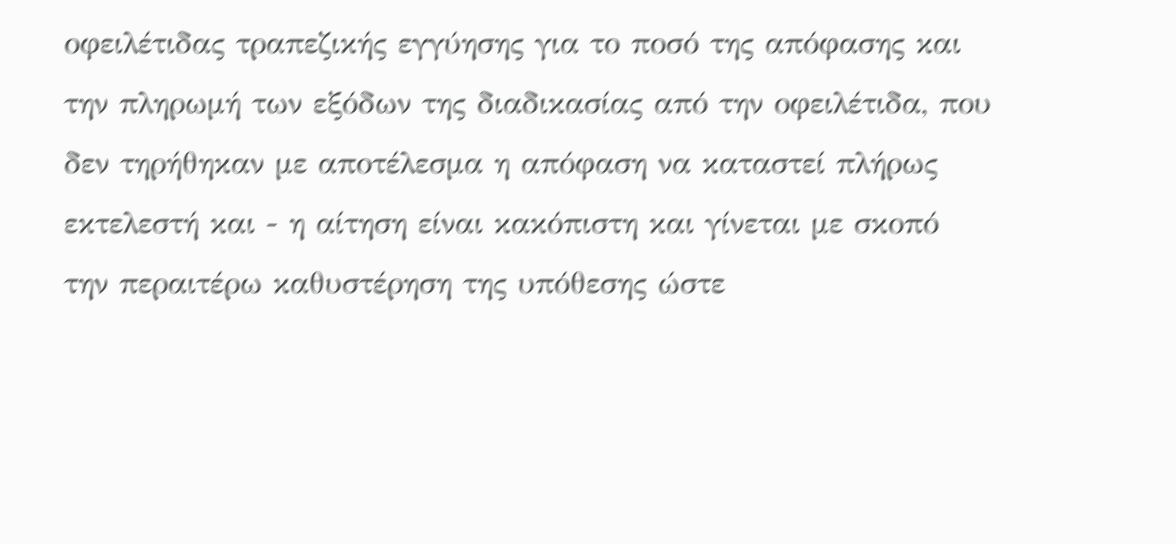οφειλέτιδας τραπεζικής εγγύησης για το ποσό της απόφασης και την πληρωμή των εξόδων της διαδικασίας από την οφειλέτιδα, που δεν τηρήθηκαν με αποτέλεσμα η απόφαση να καταστεί πλήρως εκτελεστή και - η αίτηση είναι κακόπιστη και γίνεται με σκοπό την περαιτέρω καθυστέρηση της υπόθεσης ώστε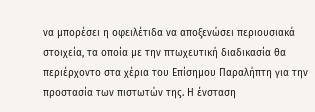να μπορέσει η οφειλέτιδα να αποξενώσει περιουσιακά στοιχεία, τα οποία με την πτωχευτική διαδικασία θα περιέρχοντο στα χέρια του Επίσημου Παραλήπτη για την προστασία των πιστωτών της. Η ένσταση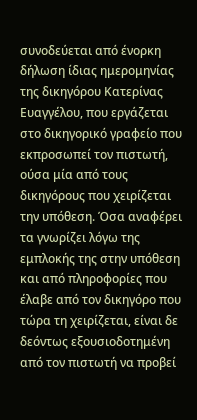συνοδεύεται από ένορκη δήλωση ίδιας ημερομηνίας της δικηγόρου Κατερίνας Ευαγγέλου, που εργάζεται στο δικηγορικό γραφείο που εκπροσωπεί τον πιστωτή, ούσα μία από τους δικηγόρους που χειρίζεται την υπόθεση. Όσα αναφέρει τα γνωρίζει λόγω της εμπλοκής της στην υπόθεση και από πληροφορίες που έλαβε από τον δικηγόρο που τώρα τη χειρίζεται, είναι δε δεόντως εξουσιοδοτημένη από τον πιστωτή να προβεί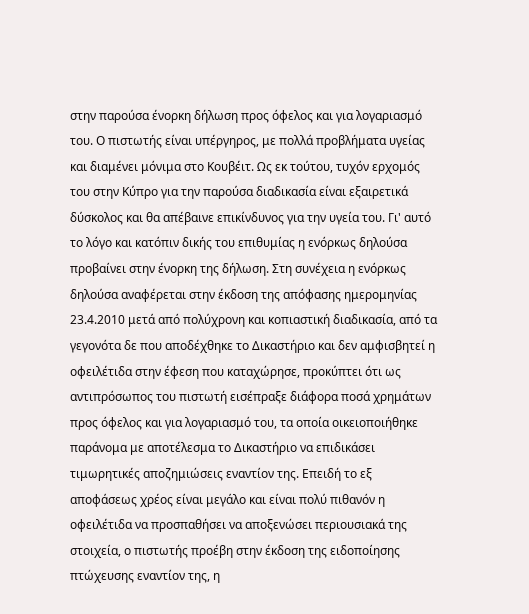στην παρούσα ένορκη δήλωση προς όφελος και για λογαριασμό του. Ο πιστωτής είναι υπέργηρος, με πολλά προβλήματα υγείας και διαμένει μόνιμα στο Κουβέιτ. Ως εκ τούτου, τυχόν ερχομός του στην Κύπρο για την παρούσα διαδικασία είναι εξαιρετικά δύσκολος και θα απέβαινε επικίνδυνος για την υγεία του. Γι' αυτό το λόγο και κατόπιν δικής του επιθυμίας η ενόρκως δηλούσα προβαίνει στην ένορκη της δήλωση. Στη συνέχεια η ενόρκως δηλούσα αναφέρεται στην έκδοση της απόφασης ημερομηνίας 23.4.2010 μετά από πολύχρονη και κοπιαστική διαδικασία, από τα γεγονότα δε που αποδέχθηκε το Δικαστήριο και δεν αμφισβητεί η οφειλέτιδα στην έφεση που καταχώρησε, προκύπτει ότι ως αντιπρόσωπος του πιστωτή εισέπραξε διάφορα ποσά χρημάτων προς όφελος και για λογαριασμό του, τα οποία οικειοποιήθηκε παράνομα με αποτέλεσμα το Δικαστήριο να επιδικάσει τιμωρητικές αποζημιώσεις εναντίον της. Επειδή το εξ αποφάσεως χρέος είναι μεγάλο και είναι πολύ πιθανόν η οφειλέτιδα να προσπαθήσει να αποξενώσει περιουσιακά της στοιχεία, ο πιστωτής προέβη στην έκδοση της ειδοποίησης πτώχευσης εναντίον της, η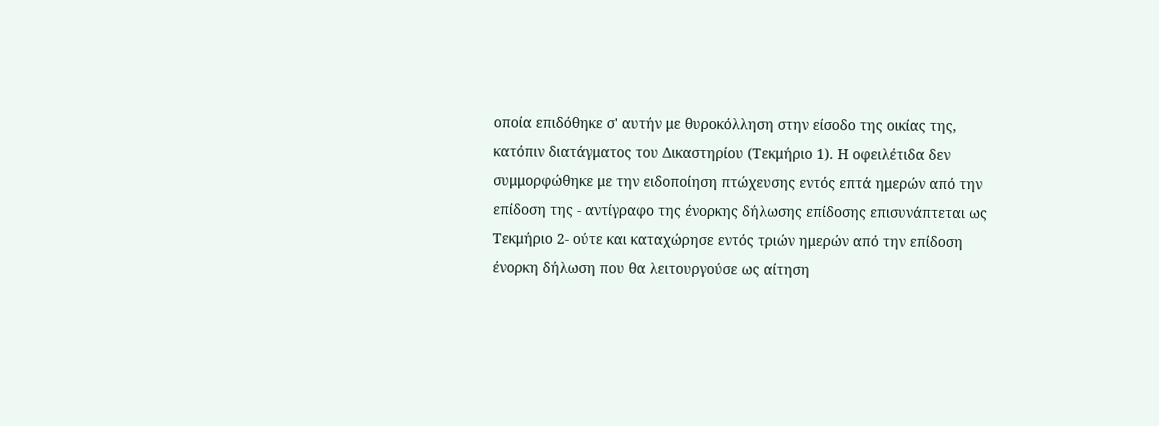οποία επιδόθηκε σ' αυτήν με θυροκόλληση στην είσοδο της οικίας της, κατόπιν διατάγματος του Δικαστηρίου (Τεκμήριο 1). Η οφειλέτιδα δεν συμμορφώθηκε με την ειδοποίηση πτώχευσης εντός επτά ημερών από την επίδοση της - αντίγραφο της ένορκης δήλωσης επίδοσης επισυνάπτεται ως Τεκμήριο 2- ούτε και καταχώρησε εντός τριών ημερών από την επίδοση ένορκη δήλωση που θα λειτουργούσε ως αίτηση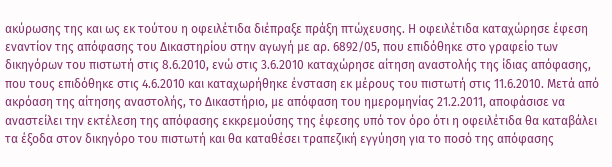ακύρωσης της και ως εκ τούτου η οφειλέτιδα διέπραξε πράξη πτώχευσης. Η οφειλέτιδα καταχώρησε έφεση εναντίον της απόφασης του Δικαστηρίου στην αγωγή με αρ. 6892/05, που επιδόθηκε στο γραφείο των δικηγόρων του πιστωτή στις 8.6.2010, ενώ στις 3.6.2010 καταχώρησε αίτηση αναστολής της ίδιας απόφασης, που τους επιδόθηκε στις 4.6.2010 και καταχωρήθηκε ένσταση εκ μέρους του πιστωτή στις 11.6.2010. Μετά από ακρόαση της αίτησης αναστολής, το Δικαστήριο, με απόφαση του ημερομηνίας 21.2.2011, αποφάσισε να αναστείλει την εκτέλεση της απόφασης εκκρεμούσης της έφεσης υπό τον όρο ότι η οφειλέτιδα θα καταβάλει τα έξοδα στον δικηγόρο του πιστωτή και θα καταθέσει τραπεζική εγγύηση για το ποσό της απόφασης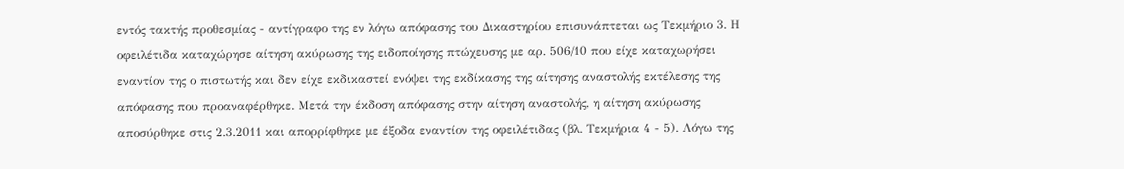εντός τακτής προθεσμίας - αντίγραφο της εν λόγω απόφασης του Δικαστηρίου επισυνάπτεται ως Τεκμήριο 3. Η οφειλέτιδα καταχώρησε αίτηση ακύρωσης της ειδοποίησης πτώχευσης με αρ. 506/10 που είχε καταχωρήσει εναντίον της ο πιστωτής και δεν είχε εκδικαστεί ενόψει της εκδίκασης της αίτησης αναστολής εκτέλεσης της απόφασης που προαναφέρθηκε. Μετά την έκδοση απόφασης στην αίτηση αναστολής, η αίτηση ακύρωσης αποσύρθηκε στις 2.3.2011 και απορρίφθηκε με έξοδα εναντίον της οφειλέτιδας (βλ. Τεκμήρια 4 - 5). Λόγω της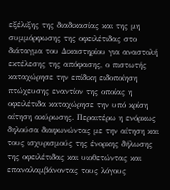εξέλιξης της διαδικασίας και της μη συμμόρφωσης της οφειλέτιδας στο διάταγμα του Δικαστηρίου για αναστολή εκτέλεσης της απόφασης, ο πιστωτής καταχώρησε την επίδικη ειδοποίηση πτώχευσης εναντίον της οποίας η οφειλέτιδα καταχώρησε την υπό κρίση αίτηση ακύρωσης. Περαιτέρω η ενόρκως δηλούσα διαφωνώντας με την αίτηση και τους ισχυρισμούς της ένορκης δήλωσης της οφειλέτιδας και υιοθετώντας και επαναλαμβάνοντας τους λόγους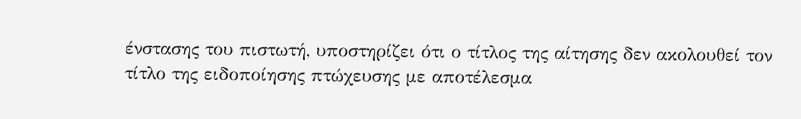ένστασης του πιστωτή, υποστηρίζει ότι ο τίτλος της αίτησης δεν ακολουθεί τον τίτλο της ειδοποίησης πτώχευσης με αποτέλεσμα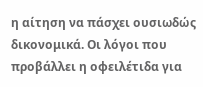η αίτηση να πάσχει ουσιωδώς δικονομικά. Οι λόγοι που προβάλλει η οφειλέτιδα για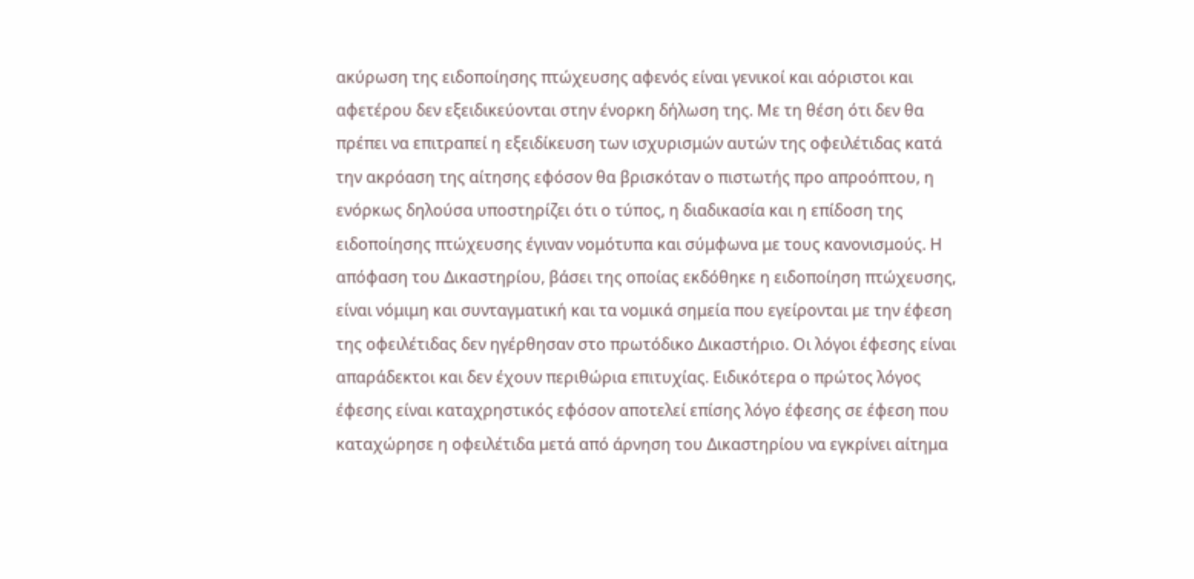ακύρωση της ειδοποίησης πτώχευσης αφενός είναι γενικοί και αόριστοι και αφετέρου δεν εξειδικεύονται στην ένορκη δήλωση της. Με τη θέση ότι δεν θα πρέπει να επιτραπεί η εξειδίκευση των ισχυρισμών αυτών της οφειλέτιδας κατά την ακρόαση της αίτησης εφόσον θα βρισκόταν ο πιστωτής προ απροόπτου, η ενόρκως δηλούσα υποστηρίζει ότι ο τύπος, η διαδικασία και η επίδοση της ειδοποίησης πτώχευσης έγιναν νομότυπα και σύμφωνα με τους κανονισμούς. Η απόφαση του Δικαστηρίου, βάσει της οποίας εκδόθηκε η ειδοποίηση πτώχευσης, είναι νόμιμη και συνταγματική και τα νομικά σημεία που εγείρονται με την έφεση της οφειλέτιδας δεν ηγέρθησαν στο πρωτόδικο Δικαστήριο. Οι λόγοι έφεσης είναι απαράδεκτοι και δεν έχουν περιθώρια επιτυχίας. Ειδικότερα ο πρώτος λόγος έφεσης είναι καταχρηστικός εφόσον αποτελεί επίσης λόγο έφεσης σε έφεση που καταχώρησε η οφειλέτιδα μετά από άρνηση του Δικαστηρίου να εγκρίνει αίτημα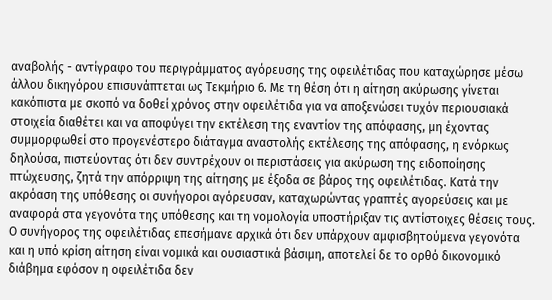αναβολής - αντίγραφο του περιγράμματος αγόρευσης της οφειλέτιδας που καταχώρησε μέσω άλλου δικηγόρου επισυνάπτεται ως Τεκμήριο 6. Με τη θέση ότι η αίτηση ακύρωσης γίνεται κακόπιστα με σκοπό να δοθεί χρόνος στην οφειλέτιδα για να αποξενώσει τυχόν περιουσιακά στοιχεία διαθέτει και να αποφύγει την εκτέλεση της εναντίον της απόφασης, μη έχοντας συμμορφωθεί στο προγενέστερο διάταγμα αναστολής εκτέλεσης της απόφασης, η ενόρκως δηλούσα, πιστεύοντας ότι δεν συντρέχουν οι περιστάσεις για ακύρωση της ειδοποίησης πτώχευσης, ζητά την απόρριψη της αίτησης με έξοδα σε βάρος της οφειλέτιδας. Κατά την ακρόαση της υπόθεσης οι συνήγοροι αγόρευσαν, καταχωρώντας γραπτές αγορεύσεις και με αναφορά στα γεγονότα της υπόθεσης και τη νομολογία υποστήριξαν τις αντίστοιχες θέσεις τους. Ο συνήγορος της οφειλέτιδας επεσήμανε αρχικά ότι δεν υπάρχουν αμφισβητούμενα γεγονότα και η υπό κρίση αίτηση είναι νομικά και ουσιαστικά βάσιμη, αποτελεί δε το ορθό δικονομικό διάβημα εφόσον η οφειλέτιδα δεν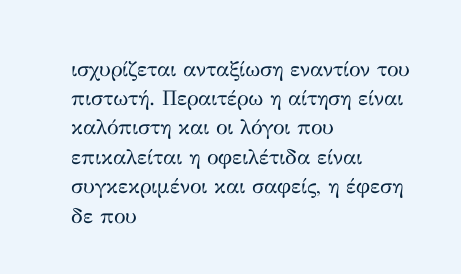ισχυρίζεται ανταξίωση εναντίον του πιστωτή. Περαιτέρω η αίτηση είναι καλόπιστη και οι λόγοι που επικαλείται η οφειλέτιδα είναι συγκεκριμένοι και σαφείς, η έφεση δε που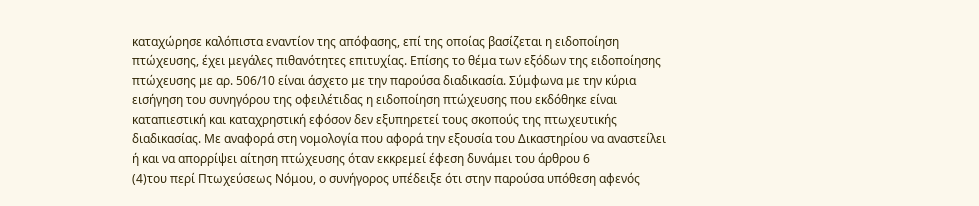καταχώρησε καλόπιστα εναντίον της απόφασης, επί της οποίας βασίζεται η ειδοποίηση πτώχευσης, έχει μεγάλες πιθανότητες επιτυχίας. Επίσης το θέμα των εξόδων της ειδοποίησης πτώχευσης με αρ. 506/10 είναι άσχετο με την παρούσα διαδικασία. Σύμφωνα με την κύρια εισήγηση του συνηγόρου της οφειλέτιδας η ειδοποίηση πτώχευσης που εκδόθηκε είναι καταπιεστική και καταχρηστική εφόσον δεν εξυπηρετεί τους σκοπούς της πτωχευτικής διαδικασίας. Με αναφορά στη νομολογία που αφορά την εξουσία του Δικαστηρίου να αναστείλει ή και να απορρίψει αίτηση πτώχευσης όταν εκκρεμεί έφεση δυνάμει του άρθρου 6
(4)του περί Πτωχεύσεως Νόμου, ο συνήγορος υπέδειξε ότι στην παρούσα υπόθεση αφενός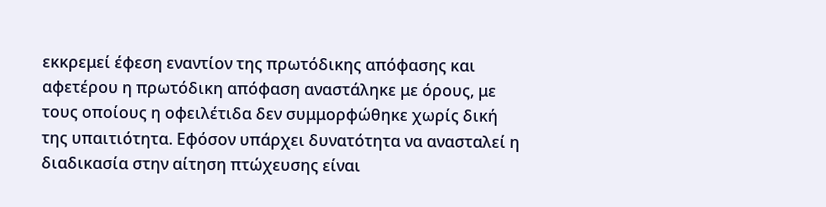εκκρεμεί έφεση εναντίον της πρωτόδικης απόφασης και αφετέρου η πρωτόδικη απόφαση αναστάληκε με όρους, με τους οποίους η οφειλέτιδα δεν συμμορφώθηκε χωρίς δική της υπαιτιότητα. Εφόσον υπάρχει δυνατότητα να ανασταλεί η διαδικασία στην αίτηση πτώχευσης είναι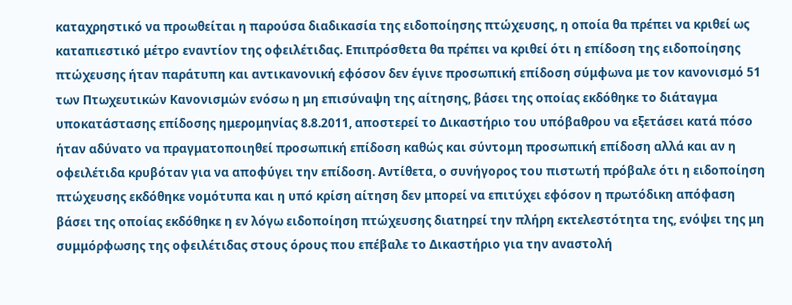καταχρηστικό να προωθείται η παρούσα διαδικασία της ειδοποίησης πτώχευσης, η οποία θα πρέπει να κριθεί ως καταπιεστικό μέτρο εναντίον της οφειλέτιδας. Επιπρόσθετα θα πρέπει να κριθεί ότι η επίδοση της ειδοποίησης πτώχευσης ήταν παράτυπη και αντικανονική εφόσον δεν έγινε προσωπική επίδοση σύμφωνα με τον κανονισμό 51 των Πτωχευτικών Κανονισμών ενόσω η μη επισύναψη της αίτησης, βάσει της οποίας εκδόθηκε το διάταγμα υποκατάστασης επίδοσης ημερομηνίας 8.8.2011, αποστερεί το Δικαστήριο του υπόβαθρου να εξετάσει κατά πόσο ήταν αδύνατο να πραγματοποιηθεί προσωπική επίδοση καθώς και σύντομη προσωπική επίδοση αλλά και αν η οφειλέτιδα κρυβόταν για να αποφύγει την επίδοση. Αντίθετα, ο συνήγορος του πιστωτή πρόβαλε ότι η ειδοποίηση πτώχευσης εκδόθηκε νομότυπα και η υπό κρίση αίτηση δεν μπορεί να επιτύχει εφόσον η πρωτόδικη απόφαση βάσει της οποίας εκδόθηκε η εν λόγω ειδοποίηση πτώχευσης διατηρεί την πλήρη εκτελεστότητα της, ενόψει της μη συμμόρφωσης της οφειλέτιδας στους όρους που επέβαλε το Δικαστήριο για την αναστολή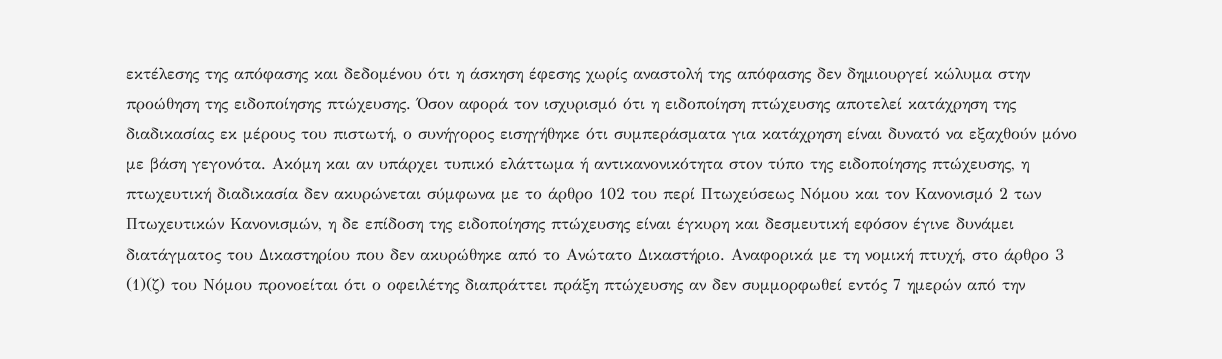εκτέλεσης της απόφασης και δεδομένου ότι η άσκηση έφεσης χωρίς αναστολή της απόφασης δεν δημιουργεί κώλυμα στην προώθηση της ειδοποίησης πτώχευσης. Όσον αφορά τον ισχυρισμό ότι η ειδοποίηση πτώχευσης αποτελεί κατάχρηση της διαδικασίας εκ μέρους του πιστωτή, ο συνήγορος εισηγήθηκε ότι συμπεράσματα για κατάχρηση είναι δυνατό να εξαχθούν μόνο με βάση γεγονότα. Ακόμη και αν υπάρχει τυπικό ελάττωμα ή αντικανονικότητα στον τύπο της ειδοποίησης πτώχευσης, η πτωχευτική διαδικασία δεν ακυρώνεται σύμφωνα με το άρθρο 102 του περί Πτωχεύσεως Νόμου και τον Κανονισμό 2 των Πτωχευτικών Κανονισμών, η δε επίδοση της ειδοποίησης πτώχευσης είναι έγκυρη και δεσμευτική εφόσον έγινε δυνάμει διατάγματος του Δικαστηρίου που δεν ακυρώθηκε από το Ανώτατο Δικαστήριο. Αναφορικά με τη νομική πτυχή, στο άρθρο 3
(1)(ζ) του Νόμου προνοείται ότι ο οφειλέτης διαπράττει πράξη πτώχευσης αν δεν συμμορφωθεί εντός 7 ημερών από την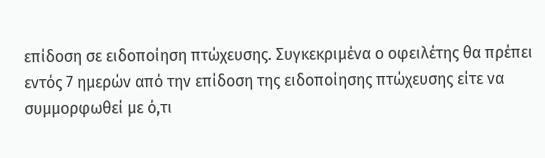επίδοση σε ειδοποίηση πτώχευσης. Συγκεκριμένα ο οφειλέτης θα πρέπει εντός 7 ημερών από την επίδοση της ειδοποίησης πτώχευσης είτε να συμμορφωθεί με ό,τι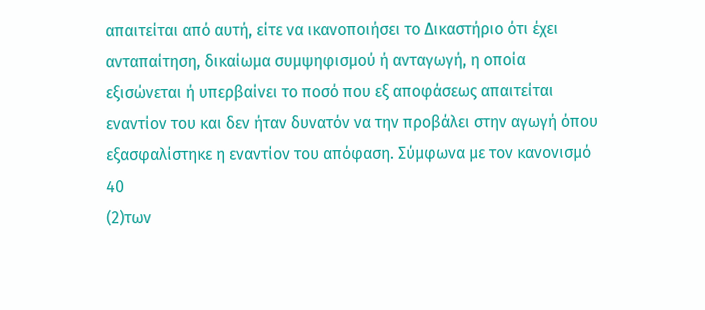απαιτείται από αυτή, είτε να ικανοποιήσει το Δικαστήριο ότι έχει ανταπαίτηση, δικαίωμα συμψηφισμού ή ανταγωγή, η οποία εξισώνεται ή υπερβαίνει το ποσό που εξ αποφάσεως απαιτείται εναντίον του και δεν ήταν δυνατόν να την προβάλει στην αγωγή όπου εξασφαλίστηκε η εναντίον του απόφαση. Σύμφωνα με τον κανονισμό 40
(2)των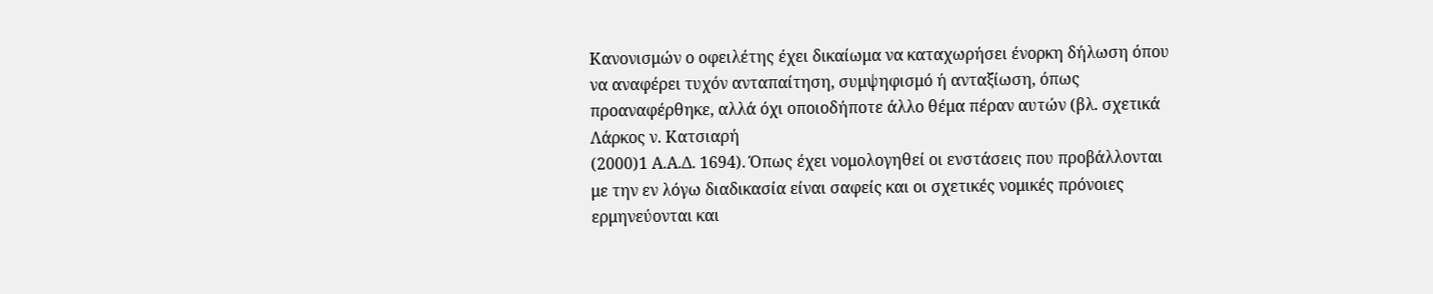Κανονισμών ο οφειλέτης έχει δικαίωμα να καταχωρήσει ένορκη δήλωση όπου να αναφέρει τυχόν ανταπαίτηση, συμψηφισμό ή ανταξίωση, όπως προαναφέρθηκε, αλλά όχι οποιοδήποτε άλλο θέμα πέραν αυτών (βλ. σχετικά Λάρκος ν. Κατσιαρή
(2000)1 Α.Α.Δ. 1694). Όπως έχει νομολογηθεί οι ενστάσεις που προβάλλονται με την εν λόγω διαδικασία είναι σαφείς και οι σχετικές νομικές πρόνοιες ερμηνεύονται και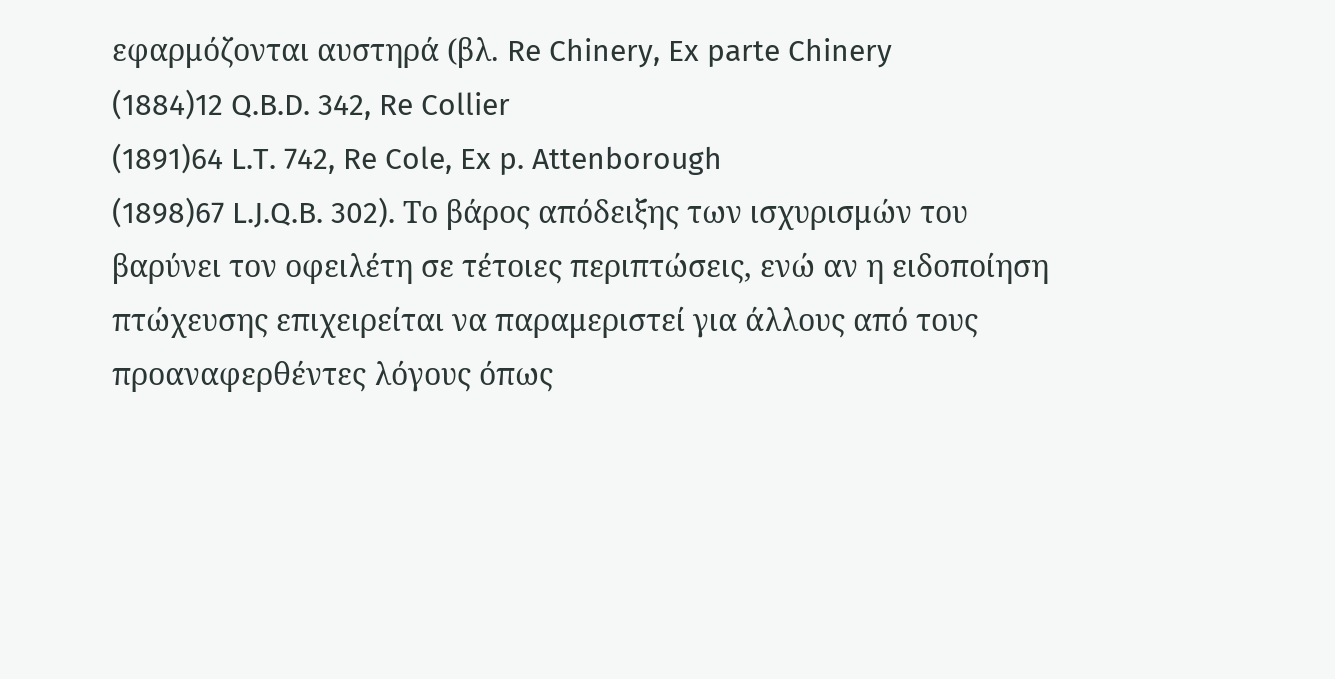εφαρμόζονται αυστηρά (βλ. Re Chinery, Ex parte Chinery
(1884)12 Q.B.D. 342, Re Collier
(1891)64 L.T. 742, Re Cole, Ex p. Attenborough
(1898)67 L.J.Q.B. 302). Το βάρος απόδειξης των ισχυρισμών του βαρύνει τον οφειλέτη σε τέτοιες περιπτώσεις, ενώ αν η ειδοποίηση πτώχευσης επιχειρείται να παραμεριστεί για άλλους από τους προαναφερθέντες λόγους όπως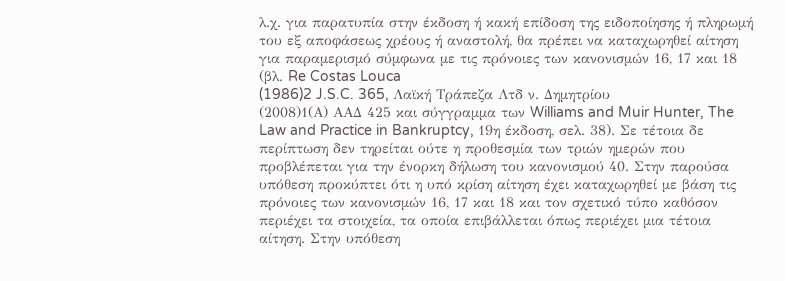λ.χ. για παρατυπία στην έκδοση ή κακή επίδοση της ειδοποίησης ή πληρωμή του εξ αποφάσεως χρέους ή αναστολή, θα πρέπει να καταχωρηθεί αίτηση για παραμερισμό σύμφωνα με τις πρόνοιες των κανονισμών 16, 17 και 18 (βλ. Re Costas Louca
(1986)2 J.S.C. 365, Λαϊκή Τράπεζα Λτδ ν. Δημητρίου
(2008)1(Α) ΑΑΔ 425 και σύγγραμμα των Williams and Muir Hunter, The Law and Practice in Bankruptcy, 19η έκδοση, σελ. 38). Σε τέτοια δε περίπτωση δεν τηρείται ούτε η προθεσμία των τριών ημερών που προβλέπεται για την ένορκη δήλωση του κανονισμού 40. Στην παρούσα υπόθεση προκύπτει ότι η υπό κρίση αίτηση έχει καταχωρηθεί με βάση τις πρόνοιες των κανονισμών 16, 17 και 18 και τον σχετικό τύπο καθόσον περιέχει τα στοιχεία, τα οποία επιβάλλεται όπως περιέχει μια τέτοια αίτηση. Στην υπόθεση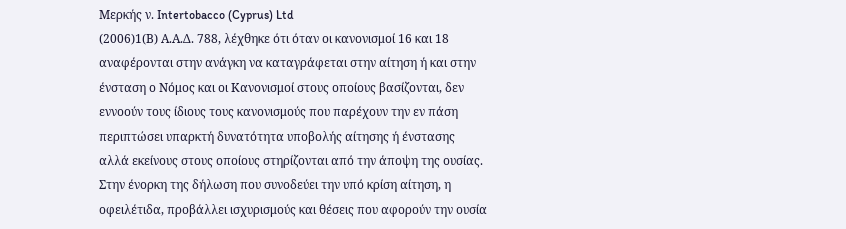Μερκής ν. Intertobacco (Cyprus) Ltd
(2006)1(Β) Α.Α.Δ. 788, λέχθηκε ότι όταν οι κανονισμοί 16 και 18 αναφέρονται στην ανάγκη να καταγράφεται στην αίτηση ή και στην ένσταση ο Νόμος και οι Κανονισμοί στους οποίους βασίζονται, δεν εννοούν τους ίδιους τους κανονισμούς που παρέχουν την εν πάση περιπτώσει υπαρκτή δυνατότητα υποβολής αίτησης ή ένστασης αλλά εκείνους στους οποίους στηρίζονται από την άποψη της ουσίας. Στην ένορκη της δήλωση που συνοδεύει την υπό κρίση αίτηση, η οφειλέτιδα, προβάλλει ισχυρισμούς και θέσεις που αφορούν την ουσία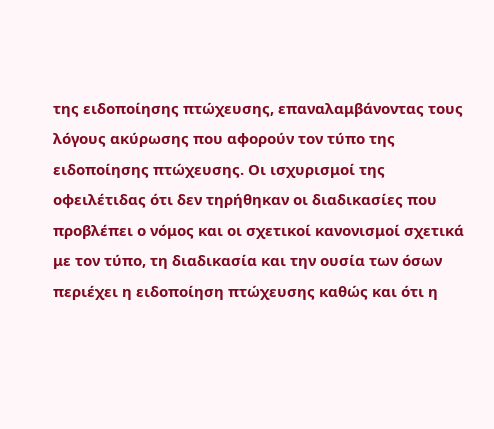της ειδοποίησης πτώχευσης, επαναλαμβάνοντας τους λόγους ακύρωσης που αφορούν τον τύπο της ειδοποίησης πτώχευσης. Οι ισχυρισμοί της οφειλέτιδας ότι δεν τηρήθηκαν οι διαδικασίες που προβλέπει ο νόμος και οι σχετικοί κανονισμοί σχετικά με τον τύπο, τη διαδικασία και την ουσία των όσων περιέχει η ειδοποίηση πτώχευσης καθώς και ότι η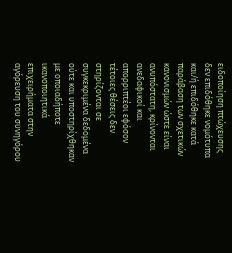ειδοποίηση πτώχευσης δεν επιδόθηκε νομότυπα και/ή επιδόθηκε κατά παράβαση των σχετικών κανονισμών ώστε είναι ανυπόστατη, κρίνονται ανεδαφικοί και απορριπτέοι εφόσον τέτοιες θέσεις δεν στηρίζονται σε συγκεκριμένα δεδομένα ούτε και υποστηρίχθηκαν με οποιαδήποτε ικανοποιητικά επιχειρήματα στην αγόρευση του συνηγόρου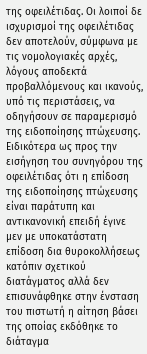της οφειλέτιδας. Οι λοιποί δε ισχυρισμοί της οφειλέτιδας δεν αποτελούν, σύμφωνα με τις νομολογιακές αρχές, λόγους αποδεκτά προβαλλόμενους και ικανούς, υπό τις περιστάσεις, να οδηγήσουν σε παραμερισμό της ειδοποίησης πτώχευσης. Ειδικότερα ως προς την εισήγηση του συνηγόρου της οφειλέτιδας ότι η επίδοση της ειδοποίησης πτώχευσης είναι παράτυπη και αντικανονική επειδή έγινε μεν με υποκατάστατη επίδοση δια θυροκολλήσεως κατόπιν σχετικού διατάγματος αλλά δεν επισυνάφθηκε στην ένσταση του πιστωτή η αίτηση βάσει της οποίας εκδόθηκε το διάταγμα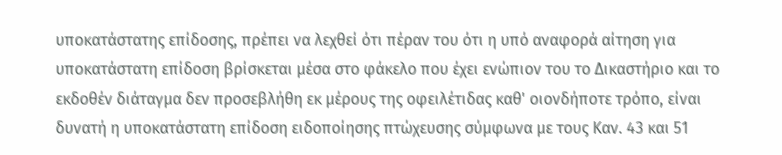υποκατάστατης επίδοσης, πρέπει να λεχθεί ότι πέραν του ότι η υπό αναφορά αίτηση για υποκατάστατη επίδοση βρίσκεται μέσα στο φάκελο που έχει ενώπιον του το Δικαστήριο και το εκδοθέν διάταγμα δεν προσεβλήθη εκ μέρους της οφειλέτιδας καθ' οιονδήποτε τρόπο, είναι δυνατή η υποκατάστατη επίδοση ειδοποίησης πτώχευσης σύμφωνα με τους Καν. 43 και 51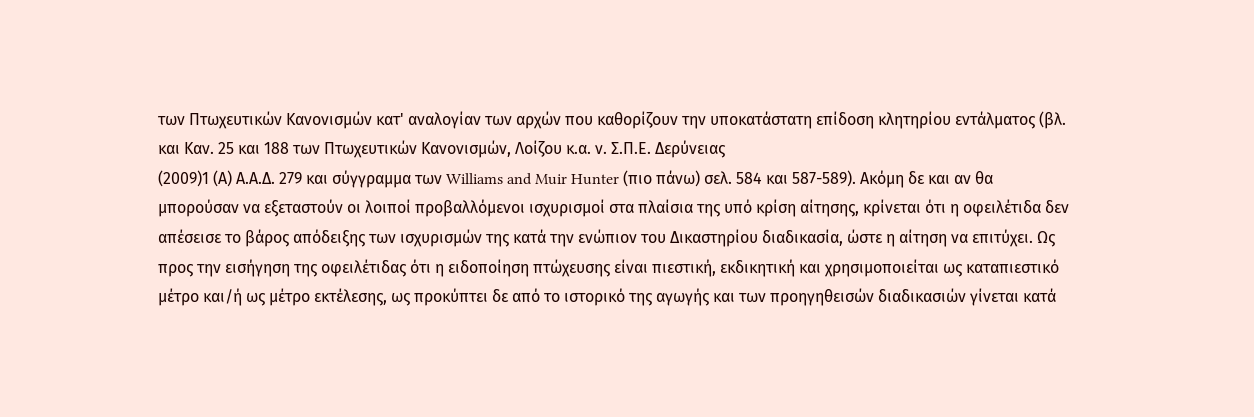των Πτωχευτικών Κανονισμών κατ' αναλογίαν των αρχών που καθορίζουν την υποκατάστατη επίδοση κλητηρίου εντάλματος (βλ. και Καν. 25 και 188 των Πτωχευτικών Κανονισμών, Λοίζου κ.α. ν. Σ.Π.Ε. Δερύνειας
(2009)1 (Α) Α.Α.Δ. 279 και σύγγραμμα των Williams and Muir Hunter (πιο πάνω) σελ. 584 και 587-589). Ακόμη δε και αν θα μπορούσαν να εξεταστούν οι λοιποί προβαλλόμενοι ισχυρισμοί στα πλαίσια της υπό κρίση αίτησης, κρίνεται ότι η οφειλέτιδα δεν απέσεισε το βάρος απόδειξης των ισχυρισμών της κατά την ενώπιον του Δικαστηρίου διαδικασία, ώστε η αίτηση να επιτύχει. Ως προς την εισήγηση της οφειλέτιδας ότι η ειδοποίηση πτώχευσης είναι πιεστική, εκδικητική και χρησιμοποιείται ως καταπιεστικό μέτρο και/ή ως μέτρο εκτέλεσης, ως προκύπτει δε από το ιστορικό της αγωγής και των προηγηθεισών διαδικασιών γίνεται κατά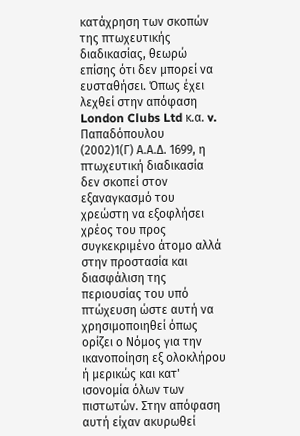κατάχρηση των σκοπών της πτωχευτικής διαδικασίας, θεωρώ επίσης ότι δεν μπορεί να ευσταθήσει. Όπως έχει λεχθεί στην απόφαση London Clubs Ltd κ.α. v. Παπαδόπουλου
(2002)1(Γ) Α.Α.Δ. 1699, η πτωχευτική διαδικασία δεν σκοπεί στον εξαναγκασμό του χρεώστη να εξοφλήσει χρέος του προς συγκεκριμένο άτομο αλλά στην προστασία και διασφάλιση της περιουσίας του υπό πτώχευση ώστε αυτή να χρησιμοποιηθεί όπως ορίζει ο Νόμος για την ικανοποίηση εξ ολοκλήρου ή μερικώς και κατ' ισονομία όλων των πιστωτών. Στην απόφαση αυτή είχαν ακυρωθεί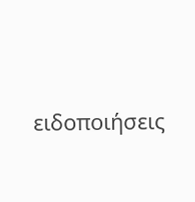ειδοποιήσεις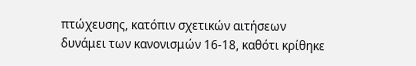πτώχευσης, κατόπιν σχετικών αιτήσεων δυνάμει των κανονισμών 16-18, καθότι κρίθηκε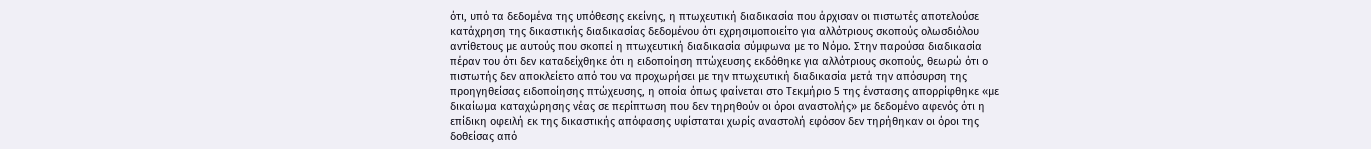ότι, υπό τα δεδομένα της υπόθεσης εκείνης, η πτωχευτική διαδικασία που άρχισαν οι πιστωτές αποτελούσε κατάχρηση της δικαστικής διαδικασίας δεδομένου ότι εχρησιμοποιείτο για αλλότριους σκοπούς ολωσδιόλου αντίθετους με αυτούς που σκοπεί η πτωχευτική διαδικασία σύμφωνα με το Νόμο. Στην παρούσα διαδικασία πέραν του ότι δεν καταδείχθηκε ότι η ειδοποίηση πτώχευσης εκδόθηκε για αλλότριους σκοπούς, θεωρώ ότι ο πιστωτής δεν αποκλείετο από του να προχωρήσει με την πτωχευτική διαδικασία μετά την απόσυρση της προηγηθείσας ειδοποίησης πτώχευσης, η οποία όπως φαίνεται στο Τεκμήριο 5 της ένστασης απορρίφθηκε «με δικαίωμα καταχώρησης νέας σε περίπτωση που δεν τηρηθούν οι όροι αναστολής» με δεδομένο αφενός ότι η επίδικη οφειλή εκ της δικαστικής απόφασης υφίσταται χωρίς αναστολή εφόσον δεν τηρήθηκαν οι όροι της δοθείσας από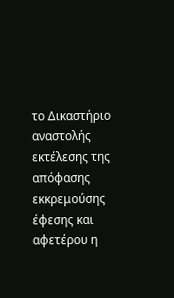το Δικαστήριο αναστολής εκτέλεσης της απόφασης εκκρεμούσης έφεσης και αφετέρου η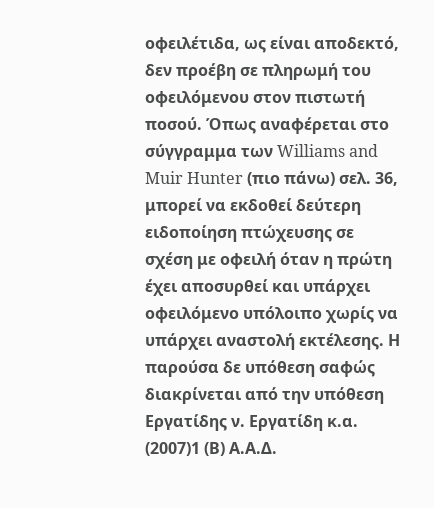οφειλέτιδα, ως είναι αποδεκτό, δεν προέβη σε πληρωμή του οφειλόμενου στον πιστωτή ποσού. Όπως αναφέρεται στο σύγγραμμα των Williams and Muir Hunter (πιο πάνω) σελ. 36, μπορεί να εκδοθεί δεύτερη ειδοποίηση πτώχευσης σε σχέση με οφειλή όταν η πρώτη έχει αποσυρθεί και υπάρχει οφειλόμενο υπόλοιπο χωρίς να υπάρχει αναστολή εκτέλεσης. Η παρούσα δε υπόθεση σαφώς διακρίνεται από την υπόθεση Εργατίδης ν. Εργατίδη κ.α.
(2007)1 (Β) Α.Α.Δ.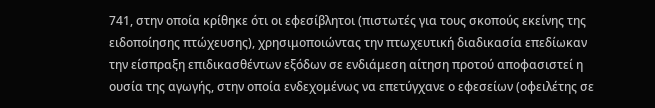741, στην οποία κρίθηκε ότι οι εφεσίβλητοι (πιστωτές για τους σκοπούς εκείνης της ειδοποίησης πτώχευσης), χρησιμοποιώντας την πτωχευτική διαδικασία επεδίωκαν την είσπραξη επιδικασθέντων εξόδων σε ενδιάμεση αίτηση προτού αποφασιστεί η ουσία της αγωγής, στην οποία ενδεχομένως να επετύγχανε ο εφεσείων (οφειλέτης σε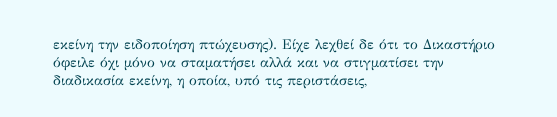εκείνη την ειδοποίηση πτώχευσης). Είχε λεχθεί δε ότι το Δικαστήριο όφειλε όχι μόνο να σταματήσει αλλά και να στιγματίσει την διαδικασία εκείνη, η οποία, υπό τις περιστάσεις,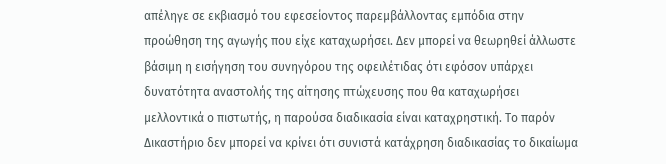απέληγε σε εκβιασμό του εφεσείοντος παρεμβάλλοντας εμπόδια στην προώθηση της αγωγής που είχε καταχωρήσει. Δεν μπορεί να θεωρηθεί άλλωστε βάσιμη η εισήγηση του συνηγόρου της οφειλέτιδας ότι εφόσον υπάρχει δυνατότητα αναστολής της αίτησης πτώχευσης που θα καταχωρήσει μελλοντικά ο πιστωτής, η παρούσα διαδικασία είναι καταχρηστική. Το παρόν Δικαστήριο δεν μπορεί να κρίνει ότι συνιστά κατάχρηση διαδικασίας το δικαίωμα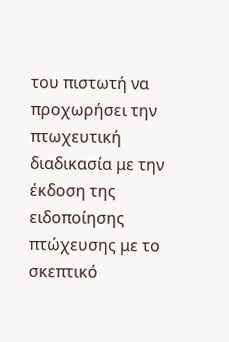του πιστωτή να προχωρήσει την πτωχευτική διαδικασία με την έκδοση της ειδοποίησης πτώχευσης με το σκεπτικό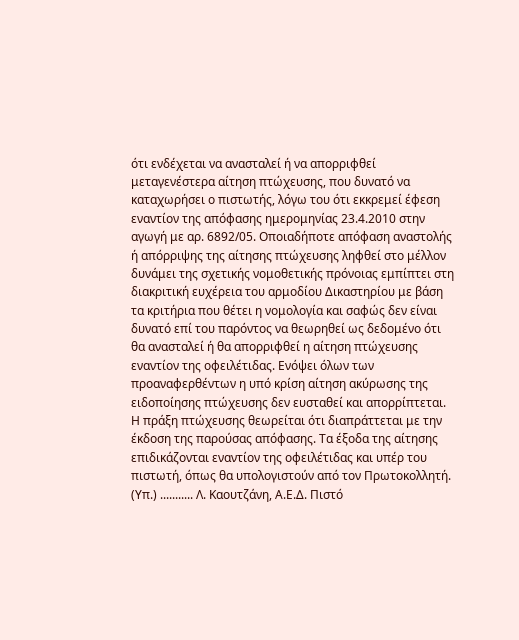ότι ενδέχεται να ανασταλεί ή να απορριφθεί μεταγενέστερα αίτηση πτώχευσης, που δυνατό να καταχωρήσει ο πιστωτής, λόγω του ότι εκκρεμεί έφεση εναντίον της απόφασης ημερομηνίας 23.4.2010 στην αγωγή με αρ. 6892/05. Οποιαδήποτε απόφαση αναστολής ή απόρριψης της αίτησης πτώχευσης ληφθεί στο μέλλον δυνάμει της σχετικής νομοθετικής πρόνοιας εμπίπτει στη διακριτική ευχέρεια του αρμοδίου Δικαστηρίου με βάση τα κριτήρια που θέτει η νομολογία και σαφώς δεν είναι δυνατό επί του παρόντος να θεωρηθεί ως δεδομένο ότι θα ανασταλεί ή θα απορριφθεί η αίτηση πτώχευσης εναντίον της οφειλέτιδας. Ενόψει όλων των προαναφερθέντων η υπό κρίση αίτηση ακύρωσης της ειδοποίησης πτώχευσης δεν ευσταθεί και απορρίπτεται. Η πράξη πτώχευσης θεωρείται ότι διαπράττεται με την έκδοση της παρούσας απόφασης. Τα έξοδα της αίτησης επιδικάζονται εναντίον της οφειλέτιδας και υπέρ του πιστωτή, όπως θα υπολογιστούν από τον Πρωτοκολλητή. (Υπ.) ........... Λ. Καουτζάνη, Α.Ε.Δ. Πιστό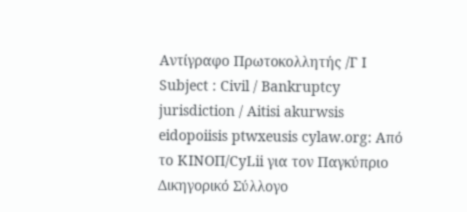Αντίγραφο Πρωτοκολλητής /Γ Ι Subject : Civil / Bankruptcy jurisdiction / Aitisi akurwsis eidopoiisis ptwxeusis cylaw.org: Από το ΚΙΝOΠ/CyLii για τον Παγκύπριο Δικηγορικό Σύλλογο